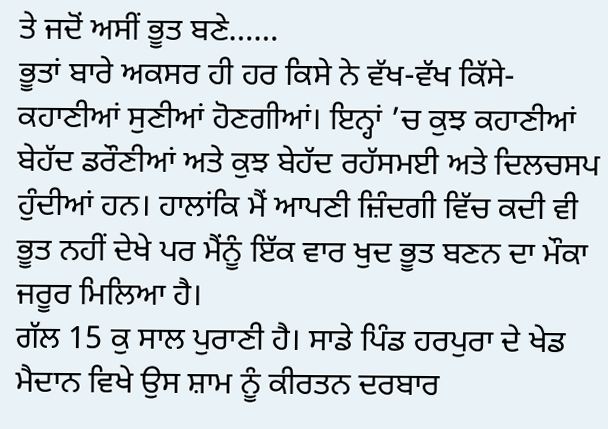ਤੇ ਜਦੋਂ ਅਸੀਂ ਭੂਤ ਬਣੇ……
ਭੂਤਾਂ ਬਾਰੇ ਅਕਸਰ ਹੀ ਹਰ ਕਿਸੇ ਨੇ ਵੱਖ-ਵੱਖ ਕਿੱਸੇ-ਕਹਾਣੀਆਂ ਸੁਣੀਆਂ ਹੋਣਗੀਆਂ। ਇਨ੍ਹਾਂ ’ਚ ਕੁਝ ਕਹਾਣੀਆਂ ਬੇਹੱਦ ਡਰੌਣੀਆਂ ਅਤੇ ਕੁਝ ਬੇਹੱਦ ਰਹੱਸਮਈ ਅਤੇ ਦਿਲਚਸਪ ਹੁੰਦੀਆਂ ਹਨ। ਹਾਲਾਂਕਿ ਮੈਂ ਆਪਣੀ ਜ਼ਿੰਦਗੀ ਵਿੱਚ ਕਦੀ ਵੀ ਭੂਤ ਨਹੀਂ ਦੇਖੇ ਪਰ ਮੈਂਨੂੰ ਇੱਕ ਵਾਰ ਖੁਦ ਭੂਤ ਬਣਨ ਦਾ ਮੌਕਾ ਜਰੂਰ ਮਿਲਿਆ ਹੈ।
ਗੱਲ 15 ਕੁ ਸਾਲ ਪੁਰਾਣੀ ਹੈ। ਸਾਡੇ ਪਿੰਡ ਹਰਪੁਰਾ ਦੇ ਖੇਡ ਮੈਦਾਨ ਵਿਖੇ ਉਸ ਸ਼ਾਮ ਨੂੰ ਕੀਰਤਨ ਦਰਬਾਰ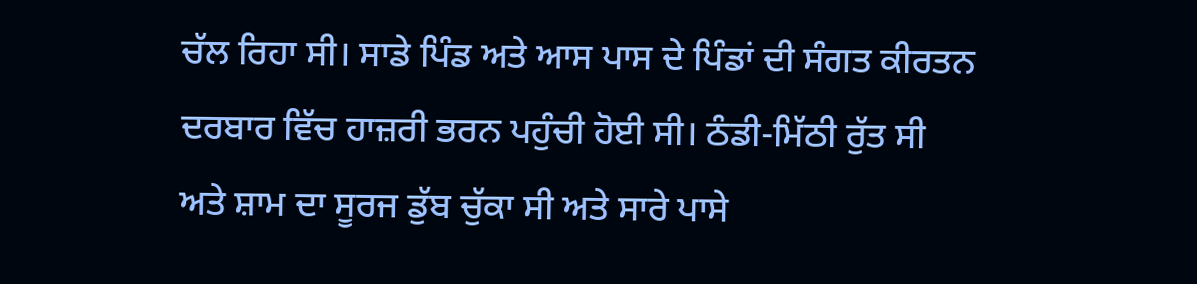ਚੱਲ ਰਿਹਾ ਸੀ। ਸਾਡੇ ਪਿੰਡ ਅਤੇ ਆਸ ਪਾਸ ਦੇ ਪਿੰਡਾਂ ਦੀ ਸੰਗਤ ਕੀਰਤਨ ਦਰਬਾਰ ਵਿੱਚ ਹਾਜ਼ਰੀ ਭਰਨ ਪਹੁੰਚੀ ਹੋਈ ਸੀ। ਠੰਡੀ-ਮਿੱਠੀ ਰੁੱਤ ਸੀ ਅਤੇ ਸ਼ਾਮ ਦਾ ਸੂਰਜ ਡੁੱਬ ਚੁੱਕਾ ਸੀ ਅਤੇ ਸਾਰੇ ਪਾਸੇ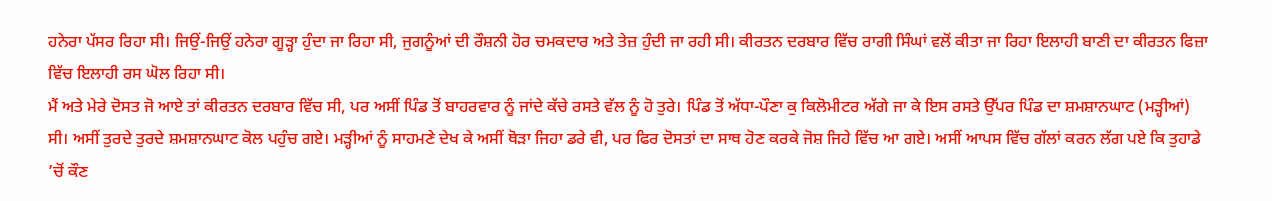ਹਨੇਰਾ ਪੱਸਰ ਰਿਹਾ ਸੀ। ਜਿਉਂ-ਜਿਉਂ ਹਨੇਰਾ ਗੂੜ੍ਹਾ ਹੁੰਦਾ ਜਾ ਰਿਹਾ ਸੀ, ਜੁਗਨੂੰਆਂ ਦੀ ਰੌਸ਼ਨੀ ਹੋਰ ਚਮਕਦਾਰ ਅਤੇ ਤੇਜ਼ ਹੁੰਦੀ ਜਾ ਰਹੀ ਸੀ। ਕੀਰਤਨ ਦਰਬਾਰ ਵਿੱਚ ਰਾਗੀ ਸਿੰਘਾਂ ਵਲੋਂ ਕੀਤਾ ਜਾ ਰਿਹਾ ਇਲਾਹੀ ਬਾਣੀ ਦਾ ਕੀਰਤਨ ਫਿਜ਼ਾ ਵਿੱਚ ਇਲਾਹੀ ਰਸ ਘੋਲ ਰਿਹਾ ਸੀ।
ਮੈਂ ਅਤੇ ਮੇਰੇ ਦੋਸਤ ਜੋ ਆਏ ਤਾਂ ਕੀਰਤਨ ਦਰਬਾਰ ਵਿੱਚ ਸੀ, ਪਰ ਅਸੀਂ ਪਿੰਡ ਤੋਂ ਬਾਹਰਵਾਰ ਨੂੰ ਜਾਂਦੇ ਕੱਚੇ ਰਸਤੇ ਵੱਲ ਨੂੰ ਹੋ ਤੁਰੇ। ਪਿੰਡ ਤੋਂ ਅੱਧਾ-ਪੌਣਾ ਕੁ ਕਿਲੋਮੀਟਰ ਅੱਗੇ ਜਾ ਕੇ ਇਸ ਰਸਤੇ ਉੱਪਰ ਪਿੰਡ ਦਾ ਸ਼ਮਸ਼ਾਨਘਾਟ (ਮੜ੍ਹੀਆਂ) ਸੀ। ਅਸੀਂ ਤੁਰਦੇ ਤੁਰਦੇ ਸ਼ਮਸ਼ਾਨਘਾਟ ਕੋਲ ਪਹੁੰਚ ਗਏ। ਮੜ੍ਹੀਆਂ ਨੂੰ ਸਾਹਮਣੇ ਦੇਖ ਕੇ ਅਸੀਂ ਥੋੜਾ ਜਿਹਾ ਡਰੇ ਵੀ, ਪਰ ਫਿਰ ਦੋਸਤਾਂ ਦਾ ਸਾਥ ਹੋਣ ਕਰਕੇ ਜੋਸ਼ ਜਿਹੇ ਵਿੱਚ ਆ ਗਏ। ਅਸੀਂ ਆਪਸ ਵਿੱਚ ਗੱਲਾਂ ਕਰਨ ਲੱਗ ਪਏ ਕਿ ਤੁਹਾਡੇ ’ਚੋਂ ਕੌਣ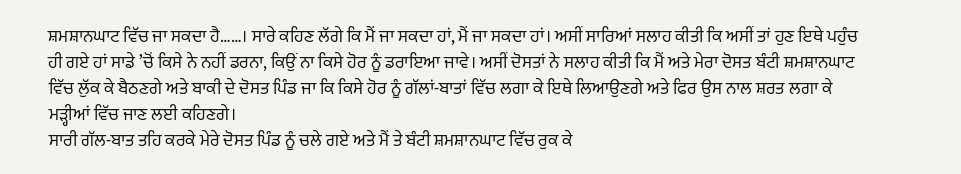ਸ਼ਮਸ਼ਾਨਘਾਟ ਵਿੱਚ ਜਾ ਸਕਦਾ ਹੈ……। ਸਾਰੇ ਕਹਿਣ ਲੱਗੇ ਕਿ ਮੈਂ ਜਾ ਸਕਦਾ ਹਾਂ, ਮੈਂ ਜਾ ਸਕਦਾ ਹਾਂ। ਅਸੀਂ ਸਾਰਿਆਂ ਸਲਾਹ ਕੀਤੀ ਕਿ ਅਸੀਂ ਤਾਂ ਹੁਣ ਇਥੇ ਪਹੁੰਚ ਹੀ ਗਏ ਹਾਂ ਸਾਡੇ ’ਚੋਂ ਕਿਸੇ ਨੇ ਨਹੀਂ ਡਰਨਾ, ਕਿਉਂ ਨਾ ਕਿਸੇ ਹੋਰ ਨੂੰ ਡਰਾਇਆ ਜਾਵੇ। ਅਸੀਂ ਦੋਸਤਾਂ ਨੇ ਸਲਾਹ ਕੀਤੀ ਕਿ ਮੈਂ ਅਤੇ ਮੇਰਾ ਦੋਸਤ ਬੰਟੀ ਸ਼ਮਸ਼ਾਨਘਾਟ ਵਿੱਚ ਲੁੱਕ ਕੇ ਬੈਠਣਗੇ ਅਤੇ ਬਾਕੀ ਦੇ ਦੋਸਤ ਪਿੰਡ ਜਾ ਕਿ ਕਿਸੇ ਹੋਰ ਨੂੰ ਗੱਲਾਂ-ਬਾਤਾਂ ਵਿੱਚ ਲਗਾ ਕੇ ਇਥੇ ਲਿਆਉਣਗੇ ਅਤੇ ਫਿਰ ਉਸ ਨਾਲ ਸ਼ਰਤ ਲਗਾ ਕੇ ਮੜ੍ਹੀਆਂ ਵਿੱਚ ਜਾਣ ਲਈ ਕਹਿਣਗੇ।
ਸਾਰੀ ਗੱਲ-ਬਾਤ ਤਹਿ ਕਰਕੇ ਮੇਰੇ ਦੋਸਤ ਪਿੰਡ ਨੂੰ ਚਲੇ ਗਏ ਅਤੇ ਮੈਂ ਤੇ ਬੰਟੀ ਸ਼ਮਸ਼ਾਨਘਾਟ ਵਿੱਚ ਰੁਕ ਕੇ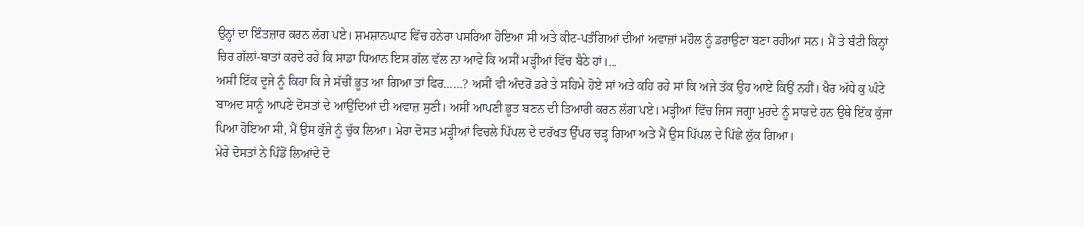ਉਨ੍ਹਾਂ ਦਾ ਇੰਤਜ਼ਾਰ ਕਰਨ ਲੱਗ ਪਏ। ਸ਼ਮਸ਼ਾਨਘਾਟ ਵਿੱਚ ਹਨੇਰਾ ਪਸਰਿਆ ਹੋਇਆ ਸੀ ਅਤੇ ਕੀਟ-ਪਤੰਗਿਆਂ ਦੀਆਂ ਅਵਾਜ਼ਾਂ ਮਹੌਲ ਨੂੰ ਡਰਾਉਣਾ ਬਣਾ ਰਹੀਆਂ ਸਨ। ਮੈਂ ਤੇ ਬੰਟੀ ਕਿਨ੍ਹਾਂ ਚਿਰ ਗੱਲਾਂ-ਬਾਤਾਂ ਕਰਦੇ ਰਹੇ ਕਿ ਸਾਡਾ ਧਿਆਨ ਇਸ ਗੱਲ ਵੱਲ ਨਾ ਆਵੇ ਕਿ ਅਸੀਂ ਮੜ੍ਹੀਆਂ ਵਿੱਚ ਬੈਠੇ ਹਾਂ।...
ਅਸੀਂ ਇੱਕ ਦੂਜੇ ਨੂੰ ਕਿਹਾ ਕਿ ਜੇ ਸੱਚੀਂ ਭੂਤ ਆ ਗਿਆ ਤਾਂ ਫਿਰ……? ਅਸੀਂ ਵੀ ਅੰਦਰੋਂ ਡਰੇ ਤੇ ਸਹਿਮੇ ਹੋਏ ਸਾਂ ਅਤੇ ਕਹਿ ਰਹੇ ਸਾਂ ਕਿ ਅਜੇ ਤੱਕ ਉਹ ਆਏ ਕਿਉਂ ਨਹੀਂ। ਖੈਰ ਅੱਧੇ ਕੁ ਘੰਟੇ ਬਾਅਦ ਸਾਨੂੰ ਆਪਣੇ ਦੋਸਤਾਂ ਦੇ ਆਉਂਦਿਆਂ ਦੀ ਅਵਾਜ਼ ਸੁਣੀ। ਅਸੀਂ ਆਪਣੀ ਭੂਤ ਬਣਨ ਦੀ ਤਿਆਰੀ ਕਰਨ ਲੱਗ ਪਏ। ਮੜ੍ਹੀਆਂ ਵਿੱਚ ਜਿਸ ਜਗ੍ਹਾ ਮੁਰਦੇ ਨੂੰ ਸਾੜਦੇ ਹਨ ਉਥੇ ਇੱਕ ਕੁੱਜਾ ਪਿਆ ਹੋਇਆ ਸੀ, ਮੈਂ ਉਸ ਕੁੱਜੇ ਨੂੰ ਚੁੱਕ ਲਿਆ। ਮੇਰਾ ਦੋਸਤ ਮੜ੍ਹੀਆਂ ਵਿਚਲੇ ਪਿੱਪਲ ਦੇ ਦਰੱਖਤ ਉੱਪਰ ਚੜ੍ਹ ਗਿਆ ਅਤੇ ਮੈਂ ਉਸ ਪਿੱਪਲ ਦੇ ਪਿੱਛੇ ਲੁੱਕ ਗਿਆ।
ਮੇਰੇ ਦੋਸਤਾਂ ਨੇ ਪਿੰਡੋਂ ਲਿਆਂਦੇ ਦੋ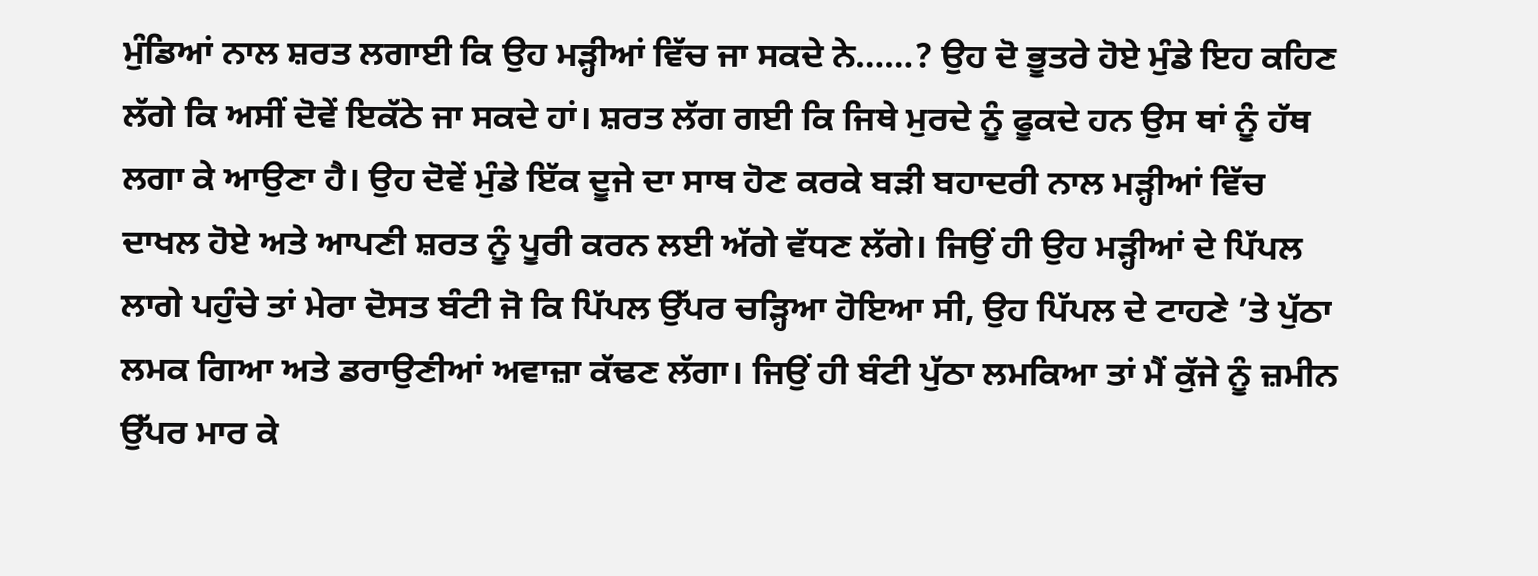ਮੁੰਡਿਆਂ ਨਾਲ ਸ਼ਰਤ ਲਗਾਈ ਕਿ ਉਹ ਮੜ੍ਹੀਆਂ ਵਿੱਚ ਜਾ ਸਕਦੇ ਨੇ……? ਉਹ ਦੋ ਭੂਤਰੇ ਹੋਏ ਮੁੰਡੇ ਇਹ ਕਹਿਣ ਲੱਗੇ ਕਿ ਅਸੀਂ ਦੋਵੇਂ ਇਕੱਠੇ ਜਾ ਸਕਦੇ ਹਾਂ। ਸ਼ਰਤ ਲੱਗ ਗਈ ਕਿ ਜਿਥੇ ਮੁਰਦੇ ਨੂੰ ਫੂਕਦੇ ਹਨ ਉਸ ਥਾਂ ਨੂੰ ਹੱਥ ਲਗਾ ਕੇ ਆਉਣਾ ਹੈ। ਉਹ ਦੋਵੇਂ ਮੁੰਡੇ ਇੱਕ ਦੂਜੇ ਦਾ ਸਾਥ ਹੋਣ ਕਰਕੇ ਬੜੀ ਬਹਾਦਰੀ ਨਾਲ ਮੜ੍ਹੀਆਂ ਵਿੱਚ ਦਾਖਲ ਹੋਏ ਅਤੇ ਆਪਣੀ ਸ਼ਰਤ ਨੂੰ ਪੂਰੀ ਕਰਨ ਲਈ ਅੱਗੇ ਵੱਧਣ ਲੱਗੇ। ਜਿਉਂ ਹੀ ਉਹ ਮੜ੍ਹੀਆਂ ਦੇ ਪਿੱਪਲ ਲਾਗੇ ਪਹੁੰਚੇ ਤਾਂ ਮੇਰਾ ਦੋਸਤ ਬੰਟੀ ਜੋ ਕਿ ਪਿੱਪਲ ਉੱਪਰ ਚੜ੍ਹਿਆ ਹੋਇਆ ਸੀ, ਉਹ ਪਿੱਪਲ ਦੇ ਟਾਹਣੇ ’ਤੇ ਪੁੱਠਾ ਲਮਕ ਗਿਆ ਅਤੇ ਡਰਾਉਣੀਆਂ ਅਵਾਜ਼ਾ ਕੱਢਣ ਲੱਗਾ। ਜਿਉਂ ਹੀ ਬੰਟੀ ਪੁੱਠਾ ਲਮਕਿਆ ਤਾਂ ਮੈਂ ਕੁੱਜੇ ਨੂੰ ਜ਼ਮੀਨ ਉੱਪਰ ਮਾਰ ਕੇ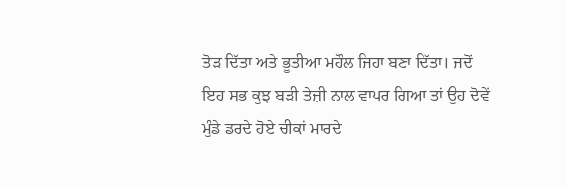ਤੋੜ ਦਿੱਤਾ ਅਤੇ ਭੂਤੀਆ ਮਹੌਲ ਜਿਹਾ ਬਣਾ ਦਿੱਤਾ। ਜਦੋਂ ਇਹ ਸਭ ਕੁਝ ਬੜੀ ਤੇਜ਼ੀ ਨਾਲ ਵਾਪਰ ਗਿਆ ਤਾਂ ਉਹ ਦੋਵੇਂ ਮੁੰਡੇ ਡਰਦੇ ਹੋਏ ਚੀਕਾਂ ਮਾਰਦੇ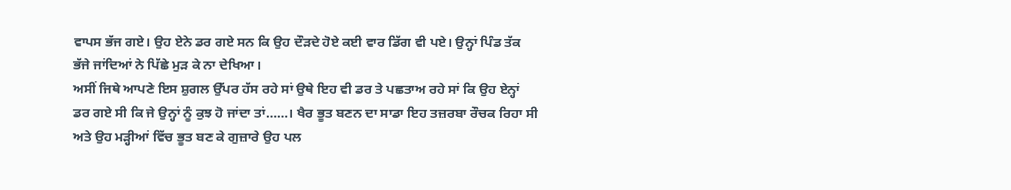ਵਾਪਸ ਭੱਜ ਗਏ। ਉਹ ਏਨੇ ਡਰ ਗਏ ਸਨ ਕਿ ਉਹ ਦੌੜਦੇ ਹੋਏ ਕਈ ਵਾਰ ਡਿੱਗ ਵੀ ਪਏ। ਉਨ੍ਹਾਂ ਪਿੰਡ ਤੱਕ ਭੱਜੇ ਜਾਂਦਿਆਂ ਨੇ ਪਿੱਛੇ ਮੁੜ ਕੇ ਨਾ ਦੇਖਿਆ।
ਅਸੀਂ ਜਿਥੇ ਆਪਣੇ ਇਸ ਸ਼ੁਗਲ ਉੱਪਰ ਹੱਸ ਰਹੇ ਸਾਂ ਉਥੇ ਇਹ ਵੀ ਡਰ ਤੇ ਪਛਤਾਅ ਰਹੇ ਸਾਂ ਕਿ ਉਹ ਏਨ੍ਹਾਂ ਡਰ ਗਏ ਸੀ ਕਿ ਜੇ ਉਨ੍ਹਾਂ ਨੂੰ ਕੁਝ ਹੋ ਜਾਂਦਾ ਤਾਂ……। ਖੈਰ ਭੂਤ ਬਣਨ ਦਾ ਸਾਡਾ ਇਹ ਤਜ਼ਰਬਾ ਰੌਚਕ ਰਿਹਾ ਸੀ ਅਤੇ ਉਹ ਮੜ੍ਹੀਆਂ ਵਿੱਚ ਭੂਤ ਬਣ ਕੇ ਗੁਜ਼ਾਰੇ ਉਹ ਪਲ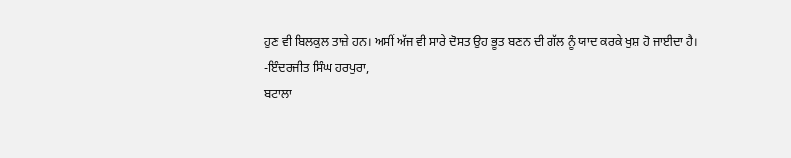ਹੁਣ ਵੀ ਬਿਲਕੁਲ ਤਾਜ਼ੇ ਹਨ। ਅਸੀਂ ਅੱਜ ਵੀ ਸਾਰੇ ਦੋਸਤ ਉਹ ਭੂਤ ਬਣਨ ਦੀ ਗੱਲ ਨੂੰ ਯਾਦ ਕਰਕੇ ਖੁਸ਼ ਹੋ ਜਾਈਦਾ ਹੈ।
-ਇੰਦਰਜੀਤ ਸਿੰਘ ਹਰਪੁਰਾ,
ਬਟਾਲਾ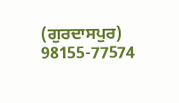(ਗੁਰਦਾਸਪੁਰ)
98155-77574